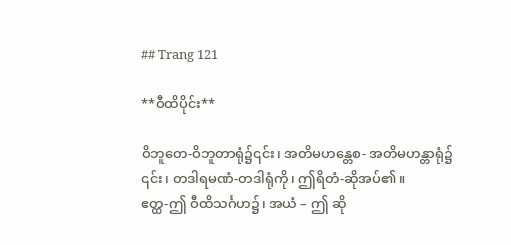## Trang 121

**ဝီထိပိုင်း**

ဝိဘူတေ-ဝိဘူတာရုံ၌၎င်း၊ အတိမဟန္တေစ- အတိမဟန္တာရုံ၌
၎င်း၊ တဒါရမဏံ-တဒါရုံကို၊ ဤရိတံ-ဆိုအပ်၏။
ဧတ္ထ-ဤ ဝီထိသင်္ဂဟ၌၊ အယံ – ဤ ဆို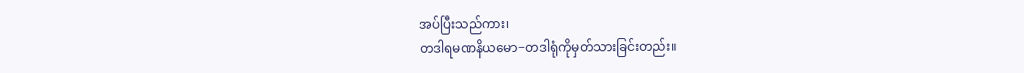အပ်ပြီးသည်ကား၊
တဒါရမဏနိယမော−တဒါရုံကိုမှတ်သားခြင်းတည်း။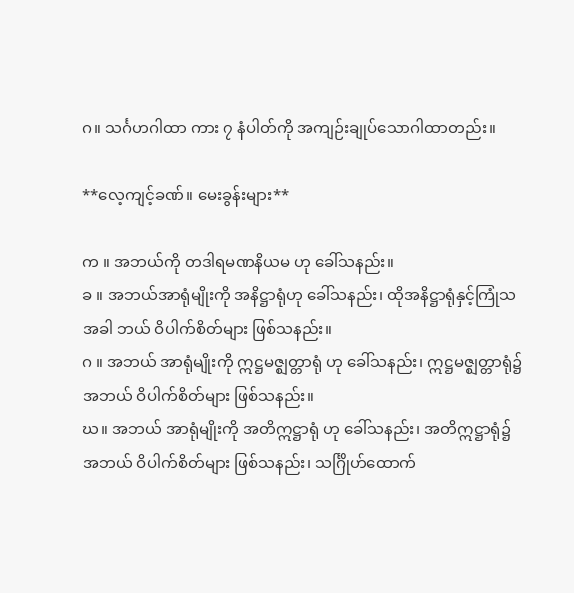ဂ။ သင်္ဂဟဂါထာ ကား ၇ နံပါတ်ကို အကျဉ်းချုပ်သောဂါထာတည်း။

**လေ့ကျင့်ခဏ်။ မေးခွန်းများ**

က ။ အဘယ်ကို တဒါရမဏနိယမ ဟု ခေါ်သနည်း။
ခ ။ အဘယ်အာရုံမျိုးကို အနိဋ္ဌာရုံဟု ခေါ်သနည်း၊ ထိုအနိဋ္ဌာရုံနှင့်ကြုံသ
အခါ ဘယ် ဝိပါက်စိတ်များ ဖြစ်သနည်း။
ဂ ။ အဘယ် အာရုံမျိုးကို ဣဋ္ဌမဇ္ဈတ္တာရုံ ဟု ခေါ်သနည်း၊ ဣဋ္ဌမဇ္ဈတ္တာရုံ၌
အဘယ် ဝိပါက်စိတ်များ ဖြစ်သနည်း။
ဃ။ အဘယ် အာရုံမျိုးကို အတိဣဋ္ဌာရုံ ဟု ခေါ်သနည်း၊ အတိဣဋ္ဌာရုံ၌
အဘယ် ဝိပါက်စိတ်များ ဖြစ်သနည်း၊ သင်္ဂြိုဟ်ထောက်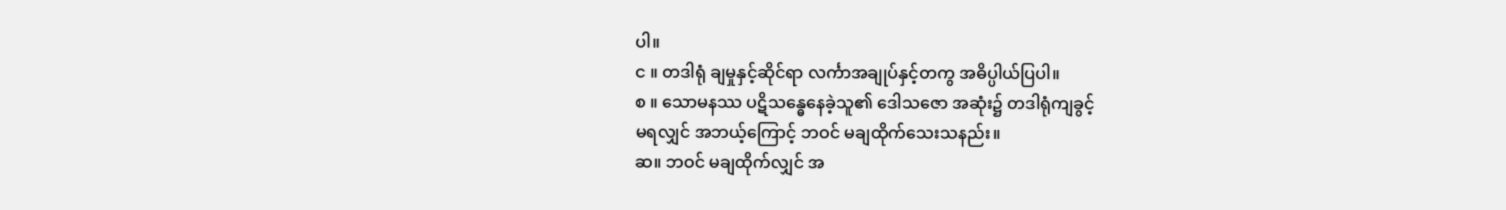ပါ။
င ။ တဒါရုံ ချမှုနှင့်ဆိုင်ရာ လင်္ကာအချုပ်နှင့်တကွ အဓိပ္ပါယ်ပြပါ။
စ ။ သောမနဿ ပဋိသန္ဓေနေခဲ့သူ၏ ဒေါသဇော အဆုံး၌ တဒါရုံကျခွင့်
မရလျှင် အဘယ့်ကြောင့် ဘဝင် မချထိုက်သေးသနည်း။
ဆ။ ဘဝင် မချထိုက်လျှင် အ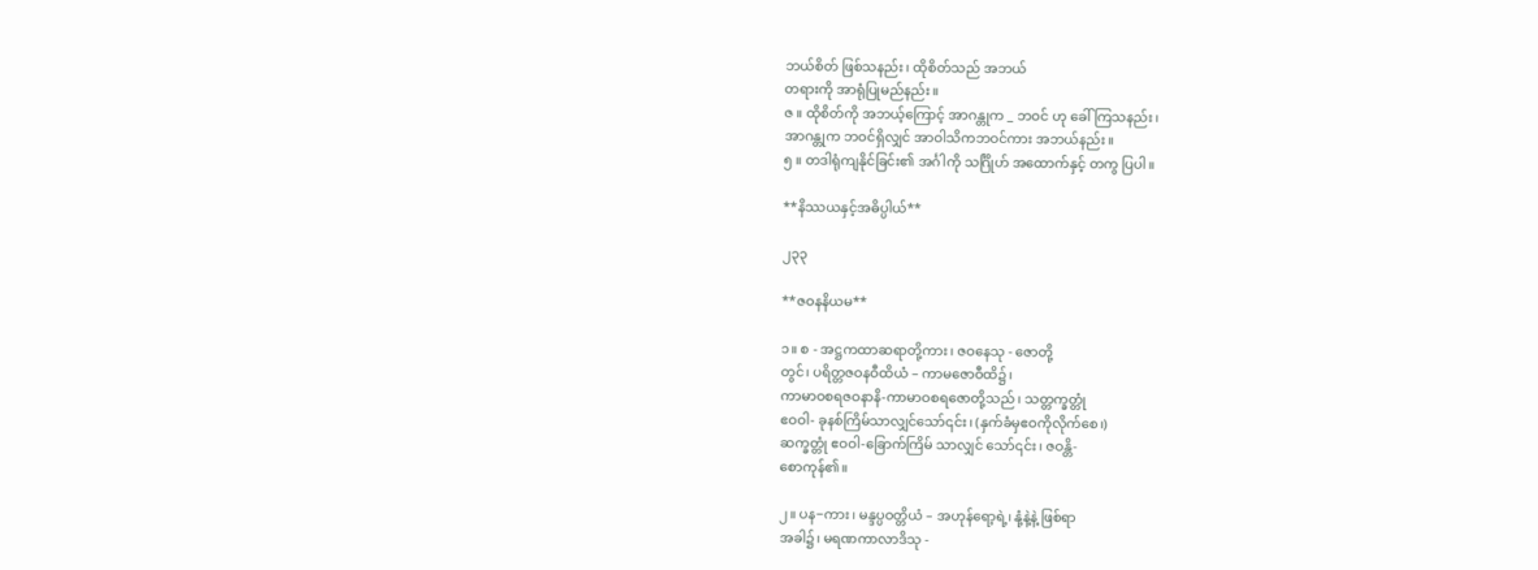ဘယ်စိတ် ဖြစ်သနည်း၊ ထိုစိတ်သည် အဘယ်
တရားကို အာရုံပြုမည်နည်း။
ဇ ။ ထိုစိတ်ကို အဘယ့်ကြောင့် အာဂန္တုက _ ဘဝင် ဟု ခေါ်ကြသနည်း၊
အာဂန္တုက ဘဝင်ရှိလျှင် အာဝါသိကဘဝင်ကား အဘယ်နည်း။
၅ ။ တဒါရုံကျနိုင်ခြင်း၏ အင်္ဂါကို သင်္ဂြိုဟ် အထောက်နှင့် တကွ ပြပါ။

**နိဿယနှင့်အဓိပ္ပါယ်**

၂၃၃

**ဇဝနနိယမ**

၁။ စ - အဋ္ဌကထာဆရာတို့ကား၊ ဇဝနေသု - ဇောတို့
တွင်၊ ပရိတ္တဇဝနဝီထိယံ – ကာမဇောဝီထိ၌၊
ကာမာဝစရဇဝနာနိ-ကာမာဝစရဇောတို့သည်၊ သတ္တက္ခတ္တုံ
ဧဝဝါ- ခုနစ်ကြိမ်သာလျှင်သော်၎င်း၊ (နှက်ခံမှဧဝကိုလိုက်စေ၊)
ဆက္ခတ္တုံ ဧဝဝါ-ခြောက်ကြိမ် သာလျှင် သော်၎င်း၊ ဇဝန္တိ-
စောကုန်၏။

၂။ ပန−ကား၊ မန္ဒပ္ပဝတ္တိယံ – အဟုန်ရော့ရဲ့၊ နုံ့နဲ့နဲ့ ဖြစ်ရာ
အခါ၌၊ မရဏကာလာဒိသု -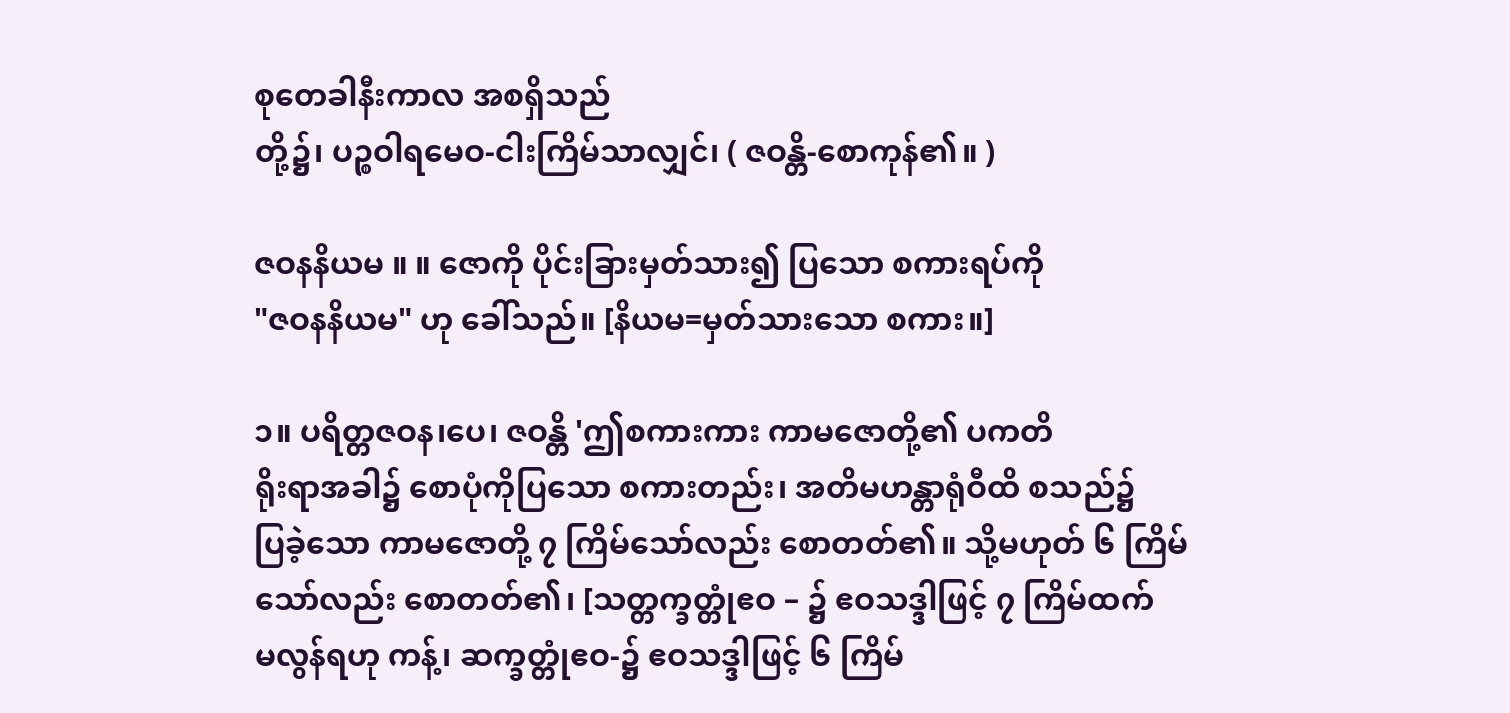စုတေခါနီးကာလ အစရှိသည်
တို့၌၊ ပဉ္စဝါရမေဝ-ငါးကြိမ်သာလျှင်၊ ( ဇဝန္တိ-စောကုန်၏။ )

ဇဝနနိယမ ။ ။ ဇောကို ပိုင်းခြားမှတ်သား၍ ပြသော စကားရပ်ကို
"ဇဝနနိယမ" ဟု ခေါ်သည်။ [နိယမ=မှတ်သားသော စကား။]

၁။ ပရိတ္တဇဝန၊ပေ၊ ဇဝန္တိ 'ဤစကားကား ကာမဇောတို့၏ ပကတိ
ရိုးရာအခါ၌ စောပုံကိုပြသော စကားတည်း၊ အတိမဟန္တာရုံဝီထိ စသည်၌
ပြခဲ့သော ကာမဇောတို့ ၇ ကြိမ်သော်လည်း စောတတ်၏။ သို့မဟုတ် ၆ ကြိမ်
သော်လည်း စောတတ်၏၊ [သတ္တက္ခတ္တုံဧဝ – ၌ ဧဝသဒ္ဒါဖြင့် ၇ ကြိမ်ထက်
မလွန်ရဟု ကန့်၊ ဆက္ခတ္တုံဧဝ-၌ ဧဝသဒ္ဒါဖြင့် ၆ ကြိမ်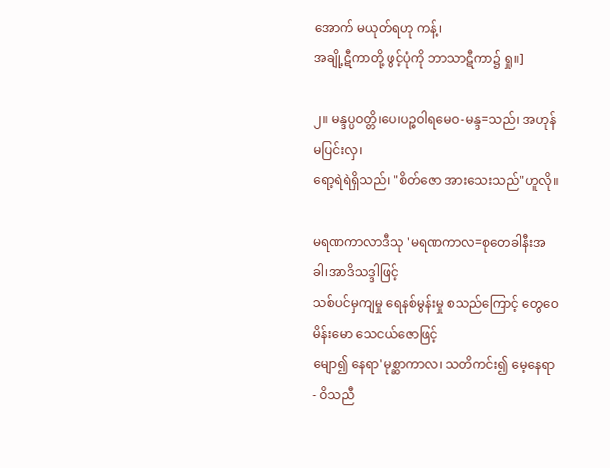အောက် မယုတ်ရဟု ကန့်၊
အချို့ဋီကာတို့ ဖွင့်ပုံကို ဘာသာဋီကာ၌ ရှု။]

၂။ မန္ဒပ္ပဝတ္တိ၊ပေ၊ပဉ္စဝါရမေဝ-မန္ဒ=သည်၊ အဟုန်မပြင်းလှ၊
ရော့ရဲရဲရှိသည်၊ "စိတ်ဇော အားသေးသည်"ဟူလို။

မရဏကာလာဒီသု 'မရဏကာလ=စုတေခါနီးအခါ၊အာဒိသဒ္ဒါဖြင့်
သစ်ပင်မှကျမှု ရေနစ်မွန်းမှု စသည်ကြောင့် တွေဝေမိန်းမော သေငယ်ဇောဖြင့်
မျော၍ နေရာ'မုစ္ဆာကာလ၊ သတိကင်း၍ မေ့နေရာ - ဝိသညီ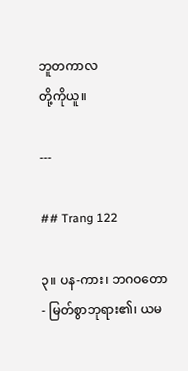ဘူတကာလ
တို့ကိုယူ။

---

## Trang 122

၃။ ပန-ကား၊ ဘဂဝတော - မြတ်စွာဘုရား၏၊ ယမ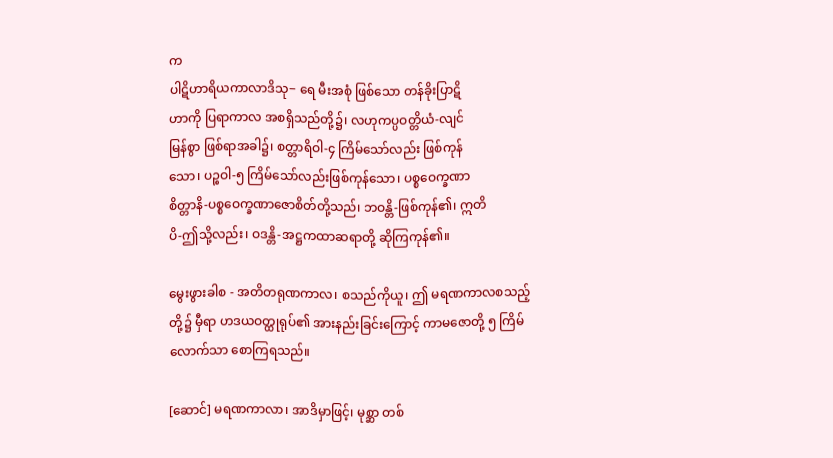က
ပါဋိဟာရိယကာလာဒိသု− ရေ မီးအစုံ ဖြစ်သော တန်ခိုးပြာဋိ
ဟာကို ပြရာကာလ အစရှိသည်တို့၌၊ လဟုကပ္ပဝတ္တိယံ-လျင်
မြန်စွာ ဖြစ်ရာအခါ၌၊ စတ္တာရိဝါ-၄ ကြိမ်သော်လည်း ဖြစ်ကုန်
သော၊ ပဉ္စဝါ-၅ ကြိမ်သော်လည်းဖြစ်ကုန်သော၊ ပစ္စဝေက္ခဏာ
စိတ္တာနိ-ပစ္စဝေက္ခဏာဇောစိတ်တို့သည်၊ ဘဝန္တိ-ဖြစ်ကုန်၏၊ ဣတိ
ပိ-ဤသို့လည်း၊ ဝဒန္တိ-အဋ္ဌကထာဆရာတို့ ဆိုကြကုန်၏။

မွေးဖွားခါစ - အတိတရုဏကာလ၊ စသည်ကိုယူ၊ ဤ မရဏကာလစသည့်
တို့၌ မှီရာ ဟဒယဝတ္ထုရုပ်၏ အားနည်းခြင်းကြောင့် ကာမဇောတို့ ၅ ကြိမ်
လောက်သာ စောကြရသည်။

[ဆောင်] မရဏကာလာ၊ အာဒိမှာဖြင့်၊ မုစ္ဆာ တစ်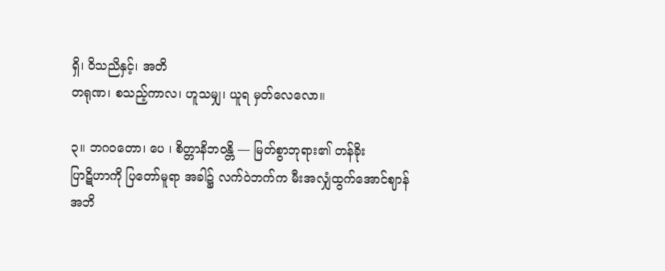ရှိ၊ ဝိသညိနှင့်၊ အတိ
တရုဏ၊ စသည့်ကာလ၊ ဟူသမျှ၊ ယူရ မှတ်လေလော။

၃။ ဘဂဝတော၊ ပေ ၊ စိတ္တာနိဘဝန္တိ — မြတ်စွာဘုရား၏ တန်ခိုး
ပြာဋိဟာကို ပြတော်မူရာ အခါ၌ လက်ဝဲဘက်က မီးအလျှံထွက်အောင်ဈာန်
အဘိ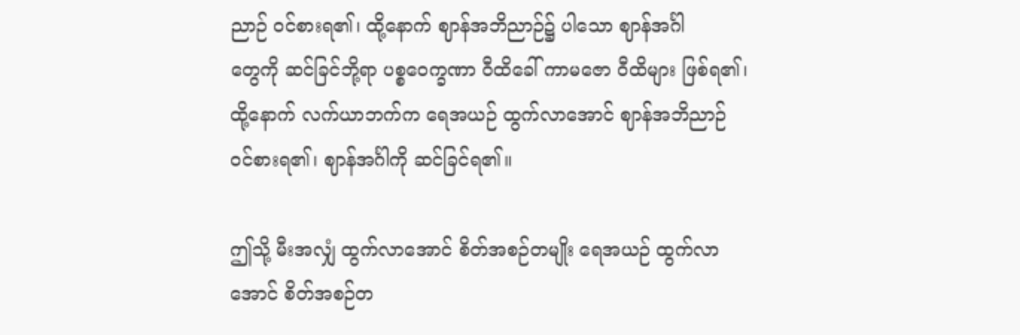ညာဉ် ဝင်စားရ၏၊ ထို့နောက် ဈာန်အဘိညာဉ်၌ ပါသော ဈာန်အင်္ဂါ
တွေကို ဆင်ခြင်ဘို့ရာ ပစ္စဝေက္ခဏာ ဝီထိခေါ် ကာမဇော ဝီထိများ ဖြစ်ရ၏၊
ထို့နောက် လက်ယာဘက်က ရေအယဉ် ထွက်လာအောင် ဈာန်အဘိညာဉ်
ဝင်စားရ၏၊ ဈာန်အင်္ဂါကို ဆင်ခြင်ရ၏။

ဤသို့ မီးအလျှံ ထွက်လာအောင် စိတ်အစဉ်တမျိုး ရေအယဉ် ထွက်လာ
အောင် စိတ်အစဉ်တ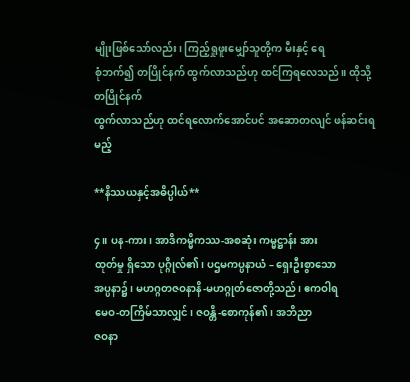မျိုးဖြစ်သော်လည်း၊ ကြည့်ရှုဖူးမျှော်သူတို့က မီးနှင့် ရေ
စုံဘက်၍ တပြိုင်နက် ထွက်လာသည်ဟု ထင်ကြရလေသည်။ ထိုသို့ တပြိုင်နက်
ထွက်လာသည်ဟု ထင်ရလောက်အောင်ပင် အဆောတလျင် ဖန်ဆင်းရမည့်

**နိဿယနှင့်အဓိပ္ပါယ်**

၄။ ပန-ကား၊ အာဒိကမ္မိကဿ-အစဆုံး ကမ္မဋ္ဌာန်း အား
ထုတ်မှု ရှိသော ပုဂ္ဂိုလ်၏၊ ပဌမကပ္ပနာယံ – ရှေးဦးစွာသော
အပ္ပနာ၌၊ မဟဂ္ဂတဇဝနာနိ-မဟဂ္ဂုတ်ဇောတို့သည်၊ ဧကဝါရ
မေဝ-တကြိမ်သာလျှင်၊ ဇဝန္တိ-စောကုန်၏၊ အဘိညာ
ဇဝနာ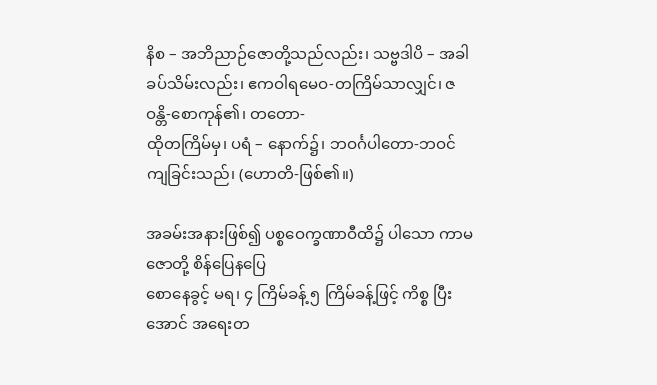နိစ – အဘိညာဉ်ဇောတို့သည်လည်း၊ သဗ္ဗဒါပိ – အခါ
ခပ်သိမ်းလည်း၊ ဧကဝါရမေဝ-တကြိမ်သာလျှင်၊ ဇဝန္တိ-စောကုန်၏၊ တတော-
ထိုတကြိမ်မှ၊ ပရံ – နောက်၌၊ ဘဝင်္ဂပါတော-ဘဝင်ကျခြင်းသည်၊ (ဟောတိ-ဖြစ်၏။)

အခမ်းအနားဖြစ်၍ ပစ္စဝေက္ခဏာဝီထိ၌ ပါသော ကာမဇောတို့ စိန်ပြေနပြေ
စောနေခွင့် မရ၊ ၄ ကြိမ်ခန့် ၅ ကြိမ်ခန့်ဖြင့် ကိစ္စ ပြီးအောင် အရေးတ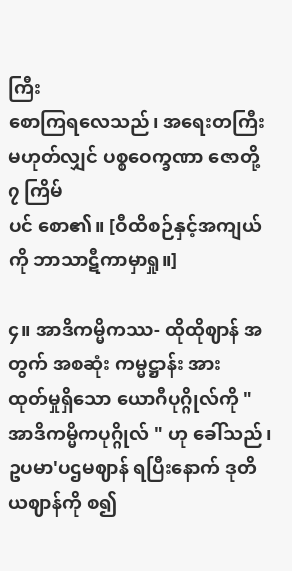ကြီး
စောကြရလေသည်၊ အရေးတကြီးမဟုတ်လျှင် ပစ္စဝေက္ခဏာ ဇောတို့ ၇ ကြိမ်
ပင် စော၏။ [ဝီထိစဉ်နှင့်အကျယ်ကို ဘာသာဋီကာမှာရှု။]

၄။ အာဒိကမ္မိကဿ- ထိုထိုဈာန် အတွက် အစဆုံး ကမ္မဋ္ဌာန်း အား
ထုတ်မှုရှိသော ယောဂီပုဂ္ဂိုလ်ကို " အာဒိကမ္မိကပုဂ္ဂိုလ် " ဟု ခေါ်သည်၊
ဥပမာ'ပဌမဈာန် ရပြီးနောက် ဒုတိယဈာန်ကို စ၍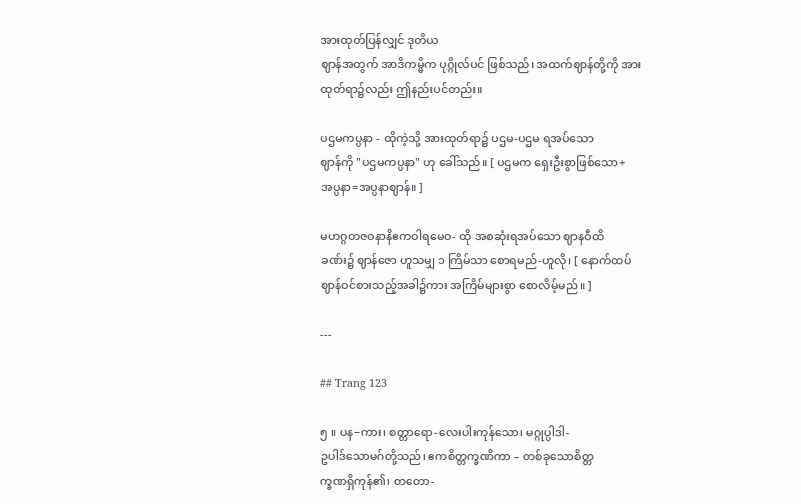အားထုတ်ပြန်လျှင် ဒုတိယ
ဈာန်အတွက် အာဒိကမ္မိက ပုဂ္ဂိုလ်ပင် ဖြစ်သည်၊ အထက်ဈာန်တို့ကို အား
ထုတ်ရာ၌လည်း ဤနည်းပင်တည်း။

ပဌမကပ္ပနာ - ထိုကဲ့သို့ အားထုတ်ရာ၌ ပဌမ-ပဌမ ရအပ်သော
ဈာန်ကို "ပဌမကပ္ပနာ" ဟု ခေါ်သည်။ [ ပဌမက ရှေးဦးစွာဖြစ်သော+
အပ္ပနာ=အပ္ပနာဈာန်။ ]

မဟဂ္ဂတဇဝနာနိဧကဝါရမေဝ- ထို အစဆုံးရအပ်သော ဈာနဝီထိ
ခဏ်း၌ ဈာန်ဇော ဟူသမျှ ၁ ကြိမ်သာ စောရမည်-ဟူလို၊ [ နောက်ထပ်
ဈာန်ဝင်စားသည့်အခါ၌ကား အကြိမ်များစွာ စောလိမ့်မည်။ ]

---

## Trang 123

၅ ။ ပန−ကား၊ စတ္တာရော-လေးပါးကုန်သော၊ မဂ္ဂုပ္ပါဒါ-
ဥပါဒ်သောမဂ်တို့သည်၊ ဧကစိတ္တက္ခဏိကာ – တစ်ခုသောစိတ္တ
က္ခဏရှိကုန်၏၊ တတော-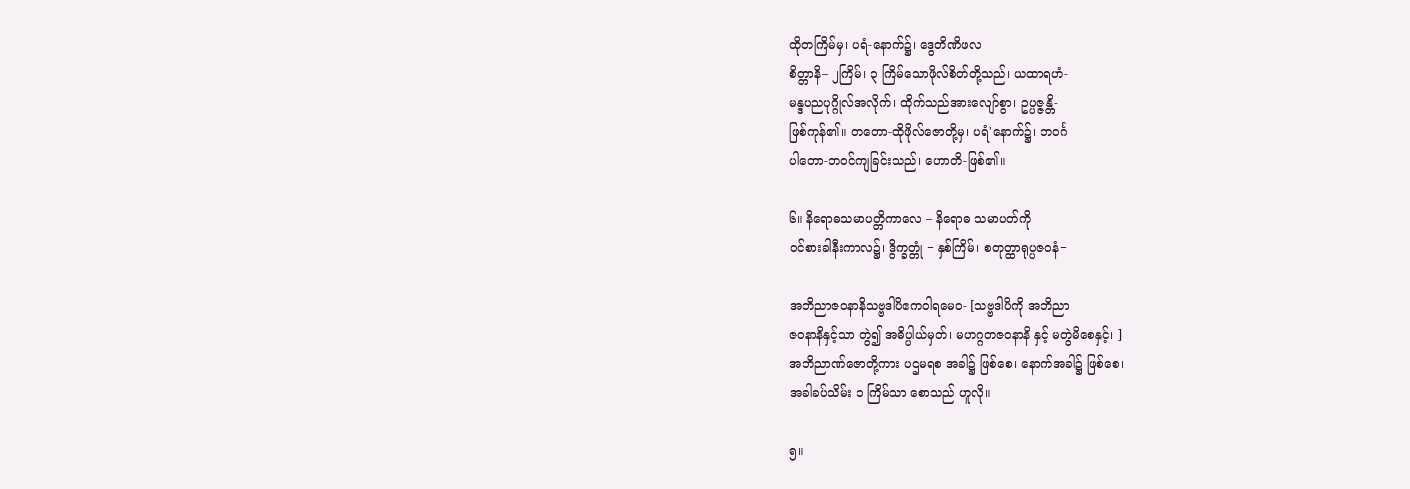ထိုတကြိမ်မှ၊ ပရံ-နောက်၌၊ ဒွေတိဏိဖလ
စိတ္တာနိ– ၂ကြိမ်၊ ၃ ကြိမ်သောဖိုလ်စိတ်တို့သည်၊ ယထာရဟံ-
မန္ဒပညပုဂ္ဂိုလ်အလိုက်၊ ထိုက်သည်အားလျော်စွာ၊ ဥပ္ပဇ္ဇန္တိ-
ဖြစ်ကုန်၏။ တတော-ထိုဖိုလ်ဇောတို့မှ၊ ပရံ'နောက်၌၊ ဘဝင်္ဂ
ပါတော-ဘဝင်ကျခြင်းသည်၊ ဟောတိ-ဖြစ်၏။

၆။ နိရောဓသမာပတ္တိကာလေ – နိရောဓ သမာပတ်ကို
ဝင်စားခါနီးကာလ၌၊ ဒွိက္ခတ္တုံ − နှစ်ကြိမ်၊ စတုတ္ထာရုပ္ပဇဝနံ−

အဘိညာဇဝနာနိသဗ္ဗဒါပိဧကဝါရမေဝ- [သဗ္ဗဒါပိကို အဘိညာ
ဇဝနာနိနှင့်သာ တွဲ၍ အဓိပ္ပါယ်မှတ်၊ မဟဂ္ဂတဇဝနာနိ နှင့် မတွဲမိစေနှင့်၊ ]
အဘိညာဏ်ဇောတို့ကား ပဌမရစ အခါ၌ ဖြစ်စေ၊ နောက်အခါ၌ ဖြစ်စေ၊
အခါခပ်သိမ်း ၁ ကြိမ်သာ စောသည် ဟူလို။

၅။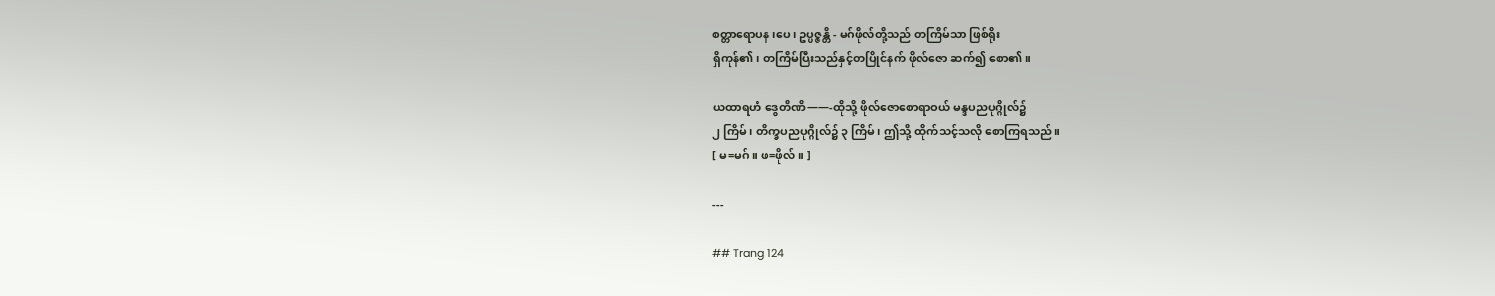စတ္တာရောပန ၊ပေ၊ ဥပ္ပဇ္ဇန္တိ - မဂ်ဖိုလ်တို့သည် တကြိမ်သာ ဖြစ်ရိုး
ရှိကုန်၏၊ တကြိမ်ပြီးသည်နှင့်တပြိုင်နက် ဖိုလ်ဇော ဆက်၍ စော၏။

ယထာရဟံ ဒွေတိဏိ——-ထိုသို့ ဖိုလ်ဇောစောရာဝယ် မန္ဒပညပုဂ္ဂိုလ်၌
၂ ကြိမ်၊ တိက္ခပညပုဂ္ဂိုလ်၌ ၃ ကြိမ်၊ ဤသို့ ထိုက်သင့်သလို စောကြရသည်။
[ မ=မဂ်။ ဖ=ဖိုလ်။ ]

---

## Trang 124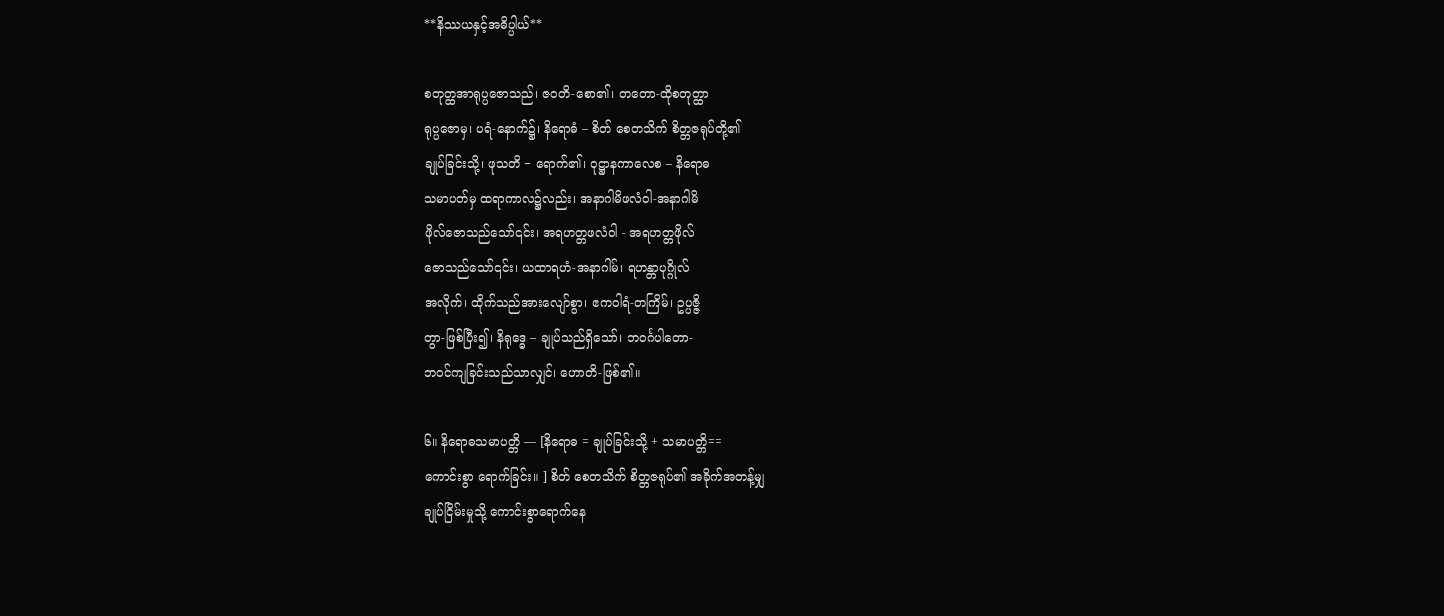**နိဿယနှင့်အဓိပ္ပါယ်**

စတုတ္ထအာရုပ္ပဇောသည်၊ ဇဝတိ-စော၏၊ တတော-ထိုစတုတ္ထာ
ရုပ္ပဇောမှ၊ ပရံ-နောက်၌၊ နိရောဓံ – စိတ် စေတသိက် စိတ္တဇရုပ်တို့၏
ချုပ်ခြင်းသို့၊ ဖုသတိ − ရောက်၏၊ ဝုဋ္ဌာနကာလေစ – နိရောဓ
သမာပတ်မှ ထရာကာလ၌လည်း၊ အနာဂါမိဖလံဝါ-အနာဂါမိ
ဖိုလ်ဇောသည်သော်၎င်း၊ အရဟတ္တဖလံဝါ - အရဟတ္တဖိုလ်
ဇောသည်သော်၎င်း၊ ယထာရဟံ-အနာဂါမ်၊ ရဟန္တာပုဂ္ဂိုလ်
အလိုက်၊ ထိုက်သည်အားလျော်စွာ၊ ဧကဝါရံ-တကြိမ်၊ ဥပ္ပဇ္ဇိ
တွာ-ဖြစ်ပြီး၍၊ နိရုဒ္ဓေ – ချုပ်သည်ရှိသော်၊ ဘဝင်္ဂပါတော-
ဘဝင်ကျခြင်းသည်သာလျှင်၊ ဟောတိ-ဖြစ်၏။

၆။ နိရောဓသမာပတ္တိ — [နိရောဓ = ချုပ်ခြင်းသို့ + သမာပတ္တိ==
ကောင်းစွာ ရောက်ခြင်း။ ] စိတ် စေတသိက် စိတ္တဇရုပ်၏ အခိုက်အတန့်မျှ
ချုပ်ငြိမ်းမှုသို့ ကောင်းစွာရောက်နေ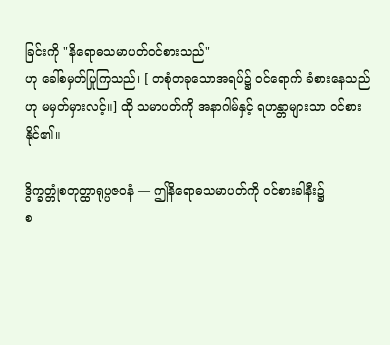ခြင်းကို "နိရောဓသမာပတ်ဝင်စားသည်"
ဟု ခေါ်စမှတ်ပြုကြသည်၊ [ တစုံတခုသောအရပ်၌ ဝင်ရောက် ခံစားနေသည်
ဟု မမှတ်မှားလင့်။] ထို သမာပတ်ကို အနာဂါမ်နှင့် ရဟန္တာများသာ ဝင်စား
နိုင်၏။

ဒွိက္ခတ္တုံစတုတ္ထာရုပ္ပဇဝနံ — ဤနိရောဓသမာပတ်ကို ဝင်စားခါနီး၌
စ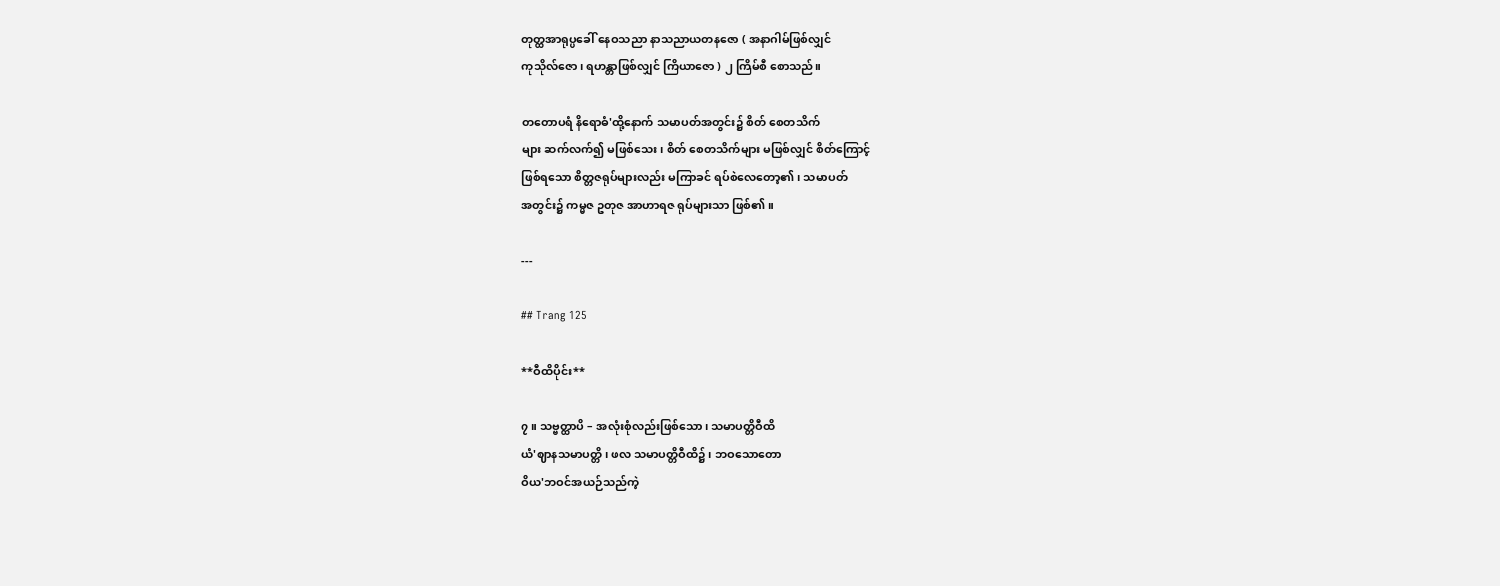တုတ္ထအာရုပ္ပခေါ် နေဝသညာ နာသညာယတနဇော ( အနာဂါမ်ဖြစ်လျှင်
ကုသိုလ်ဇော၊ ရဟန္တာဖြစ်လျှင် ကြိယာဇော ) ၂ ကြိမ်စီ စောသည်။

တတောပရံ နိရောဓံ'ထို့နောက် သမာပတ်အတွင်း၌ စိတ် စေတသိက်
များ ဆက်လက်၍ မဖြစ်သေး၊ စိတ် စေတသိက်များ မဖြစ်လျှင် စိတ်ကြောင့်
ဖြစ်ရသော စိတ္တဇရုပ်များလည်း မကြာခင် ရပ်စဲလေတော့၏၊ သမာပတ်
အတွင်း၌ ကမ္မဇ ဥတုဇ အာဟာရဇ ရုပ်များသာ ဖြစ်၏။

---

## Trang 125

**ဝီထိပိုင်း**

၇။ သဗ္ဗတ္ထာပိ – အလုံးစုံလည်းဖြစ်သော၊ သမာပတ္တိဝီထိ
ယံ'ဈာနသမာပတ္တိ၊ ဖလ သမာပတ္တိဝီထိ၌၊ ဘဝသောတော
ဝိယ'ဘဝင်အယဉ်သည်ကဲ့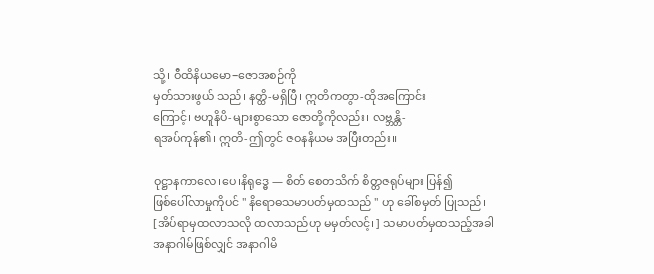သို့၊ ဝီထိနိယမော−ဇောအစဉ်ကို
မှတ်သားဖွယ် သည်၊ နတ္ထိ-မရှိပြီ၊ ဣတိကတွာ-ထိုအကြောင်း
ကြောင့်၊ ဗဟူနိပိ-များစွာသော ဇောတို့ကိုလည်း၊ လဗ္ဘန္တိ-
ရအပ်ကုန်၏၊ ဣတိ-ဤတွင် ဇဝနနိယမ အပြီးတည်း။

ဝုဋ္ဌာနကာလေ၊ပေ၊နိရုဒ္ဓေ — စိတ် စေတသိက် စိတ္တဇရုပ်များ ပြန်၍
ဖြစ်ပေါ်လာမှုကိုပင် " နိရောဓသမာပတ်မှထသည် " ဟု ခေါ်စမှတ် ပြုသည်၊
[အိပ်ရာမှထလာသလို ထလာသည်ဟု မမှတ်လင့်၊ ] သမာပတ်မှထသည့်အခါ
အနာဂါမ်ဖြစ်လျှင် အနာဂါမိ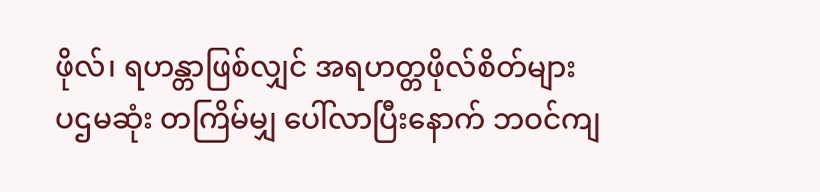ဖိုလ်၊ ရဟန္တာဖြစ်လျှင် အရဟတ္တဖိုလ်စိတ်များ
ပဌမဆုံး တကြိမ်မျှ ပေါ်လာပြီးနောက် ဘဝင်ကျ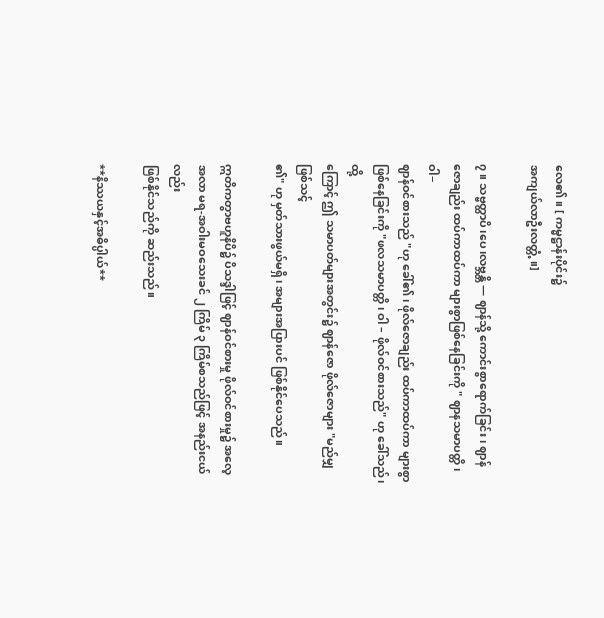လေ၏။ [ ကမ္မဋ္ဌာန်းပိုင်း၌
အကျယ်လာဦးလတ္တံ့။]

၇။ သဗ္ဗတ္ထာပိ၊ပေ၊လဗ္ဘန္တိ — ဈာန်သို့ ကောင်းစွာရောက်ခြင်း၊ ဈာန်
ဇောချည်း ထပ်ကာထပ်ကာ များစွာဖြစ်နေခြင်းကို " ဈာနသမာပတ္တိ၊ ဝါ−
ဈာန်ဝင်စားသည် "ဟု ခေါ်၏၊ ဖိုလ်ဇောချည်း ထပ်ကာထပ်ကာ များစွာ
ဖြစ်နေခြင်းကို "ဖလသမာပတ္တိ၊ ဝါ – ဖိုလ်ဝင်စားသည်" ဟု ခေါ်သည်၊ ထို့
ကြောင့် ဤ သမာပတ်များအတွင်း၌ ဈာန်ဇော ဖိုလ်ဇောများ "မည်မျှဖြစ်သင့်
၏" ဟု မှတ်သားဖွယ်မရှိ၊ အများအပြားပင် ဖြစ်နိုင်ပေသည်။

ဣတိကတွာဗဟူနိပိ၌ ပိသဒ္ဒါဖြင့် ဈာန်ဝင်စားမှု ဖိုလ်ဝင်စားမှု၌ အလေ့
အလာ မရ-အဝါးမဝသေးခင် ၂ ကြိမ် ၃ ကြိမ်စသည်ဖြင့် အနည်းငယ်လည်း
ဖြစ်နိုင်သည်ကို ဆည်းသည်။

**နိဿယနှင့်အဓိပ္ပါယ်**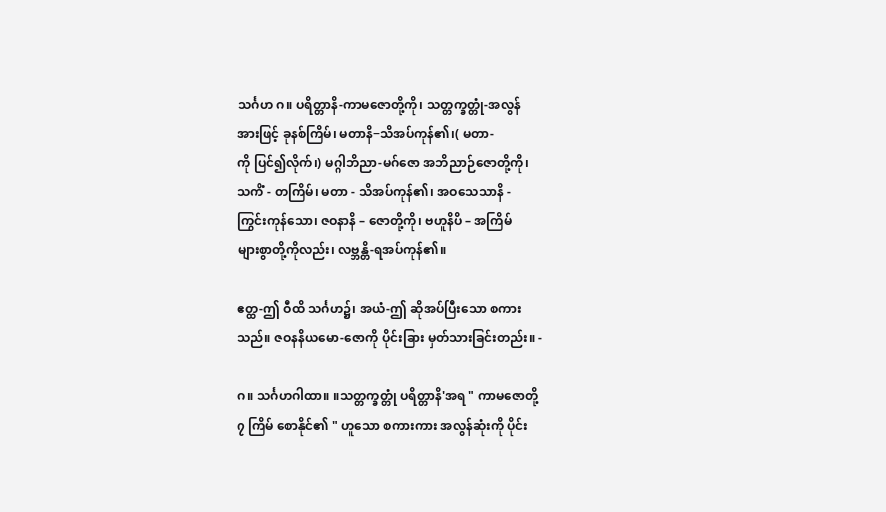သင်္ဂဟ ဂ။ ပရိတ္တာနိ-ကာမဇောတို့ကို၊ သတ္တက္ခတ္တုံ-အလွန်
အားဖြင့် ခုနစ်ကြိမ်၊ မတာနိ−သိအပ်ကုန်၏၊( မတာ-
ကို ပြင်၍လိုက်၊) မဂ္ဂါဘိညာ-မဂ်ဇော အဘိညာဉ်ဇောတို့ကို၊
သကိံ - တကြိမ်၊ မတာ - သိအပ်ကုန်၏၊ အဝသေသာနိ -
ကြွင်းကုန်သော၊ ဇဝနာနိ – ဇောတို့ကို၊ ဗဟူနိပိ – အကြိမ်
များစွာတို့ကိုလည်း၊ လဗ္ဘန္တိ-ရအပ်ကုန်၏။

ဧတ္ထ-ဤ ဝီထိ သင်္ဂဟ၌၊ အယံ-ဤ ဆိုအပ်ပြီးသော စကား
သည်။ ဇဝနနိယမော-ဇောကို ပိုင်းခြား မှတ်သားခြင်းတည်း။ -

ဂ။ သင်္ဂဟဂါထာ။ ။သတ္တက္ခတ္တုံ ပရိတ္တာနိ'အရ " ကာမဇောတို့
၇ ကြိမ် စောနိုင်၏ " ဟူသော စကားကား အလွန်ဆုံးကို ပိုင်း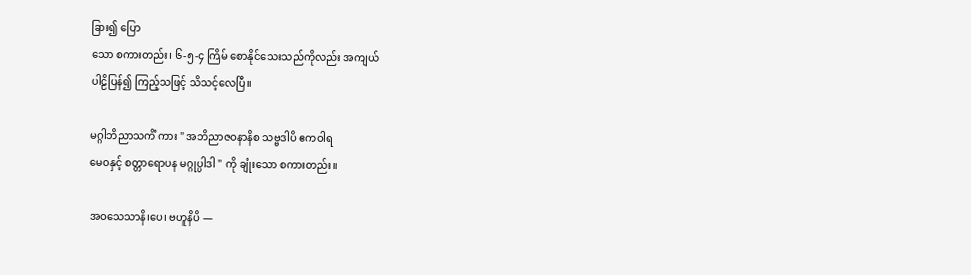ခြား၍ ပြော
သော စကားတည်း၊ ၆-၅-၄ ကြိမ် စောနိုင်သေးသည်ကိုလည်း အကျယ်
ပါဠိပြန်၍ ကြည့်သဖြင့် သိသင့်လေပြီ။

မဂ္ဂါဘိညာသကိံ ကား " အဘိညာဇဝနာနိစ သဗ္ဗဒါပိ ဧကဝါရ
မေဝနှင့် စတ္တာရောပန မဂ္ဂုပ္ပါဒါ " ကို ချုံးသော စကားတည်း။

အဝသေသာနိ၊ပေ၊ ဗဟူနိပိ —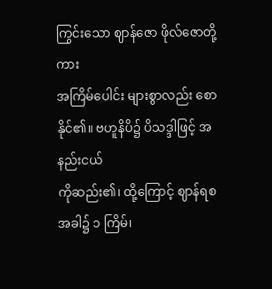ကြွင်းသော ဈာန်ဇော ဖိုလ်ဇောတို့ကား
အကြိမ်ပေါင်း များစွာလည်း စောနိုင်၏။ ဗဟူနိပိ၌ ပိသဒ္ဒါဖြင့် အနည်းငယ်
ကိုဆည်း၏၊ ထို့ကြောင့် ဈာန်ရစအခါ၌ ၁ ကြိမ်၊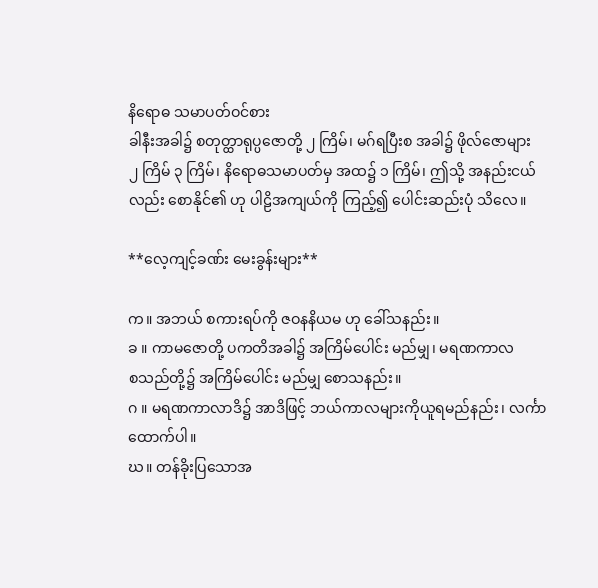နိရောဓ သမာပတ်ဝင်စား
ခါနီးအခါ၌ စတုတ္ထာရုပ္ပဇောတို့ ၂ ကြိမ်၊ မဂ်ရပြီးစ အခါ၌ ဖိုလ်ဇောများ
၂ ကြိမ် ၃ ကြိမ်၊ နိရောဓသမာပတ်မှ အထ၌ ၁ ကြိမ်၊ ဤသို့ အနည်းငယ်
လည်း စောနိုင်၏ ဟု ပါဠိအကျယ်ကို ကြည့်၍ ပေါင်းဆည်းပုံ သိလေ။

**လေ့ကျင့်ခဏ်း မေးခွန်းများ**

က။ အဘယ် စကားရပ်ကို ဇဝနနိယမ ဟု ခေါ်သနည်း။
ခ ။ ကာမဇောတို့ ပကတိအခါ၌ အကြိမ်ပေါင်း မည်မျှ၊ မရဏကာလ
စသည်တို့၌ အကြိမ်ပေါင်း မည်မျှ စောသနည်း။
ဂ ။ မရဏကာလာဒိ၌ အာဒိဖြင့် ဘယ်ကာလများကိုယူရမည်နည်း၊ လင်္ကာ
ထောက်ပါ။
ဃ။ တန်ခိုးပြသောအ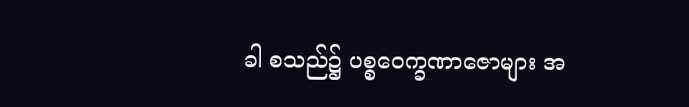ခါ စသည်၌ ပစ္စဝေက္ခဏာဇောများ အ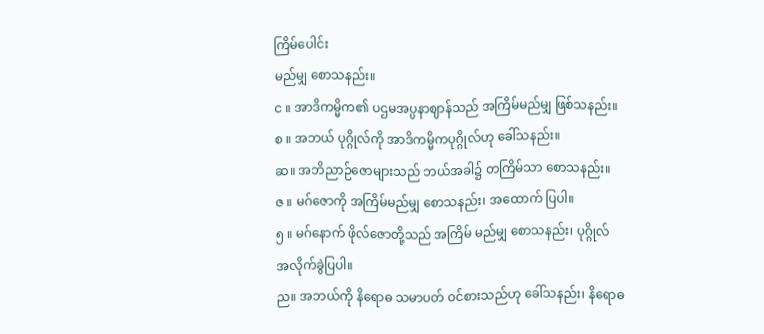ကြိမ်ပေါင်း
မည်မျှ စောသနည်း။
င ။ အာဒိကမ္မိက၏ ပဌမအပ္ပနာဈာန်သည် အကြိမ်မည်မျှ ဖြစ်သနည်း။
စ ။ အဘယ် ပုဂ္ဂိုလ်ကို အာဒိကမ္မိကပုဂ္ဂိုလ်ဟု ခေါ်သနည်း။
ဆ။ အဘိညာဉ်ဇောများသည် ဘယ်အခါ၌ တကြိမ်သာ စောသနည်း။
ဇ ။ မဂ်ဇောကို အကြိမ်မည်မျှ စောသနည်း၊ အထောက် ပြပါ။
၅ ။ မဂ်နောက် ဖိုလ်ဇောတို့သည် အကြိမ် မည်မျှ စောသနည်း၊ ပုဂ္ဂိုလ်
အလိုက်ခွဲပြပါ။
ည။ အဘယ်ကို နိရောဓ သမာပတ် ဝင်စားသည်ဟု ခေါ်သနည်း၊ နိရောဓ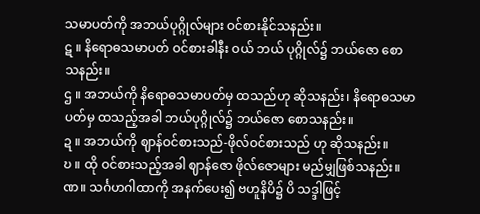သမာပတ်ကို အဘယ်ပုဂ္ဂိုလ်များ ဝင်စားနိုင်သနည်း။
ဋ ။ နိရောဓသမာပတ် ဝင်စားခါနီး ဝယ် ဘယ် ပုဂ္ဂိုလ်၌ ဘယ်ဇော စော
သနည်း။
ဌ ။ အဘယ်ကို နိရောဓသမာပတ်မှ ထသည်ဟု ဆိုသနည်း၊ နိရောဓသမာ
ပတ်မှ ထသည့်အခါ ဘယ်ပုဂ္ဂိုလ်၌ ဘယ်ဇော စောသနည်း။
ဍ ။ အဘယ်ကို ဈာန်ဝင်စားသည်-ဖိုလ်ဝင်စားသည် ဟု ဆိုသနည်း။
ဎ ။ ထို ဝင်စားသည့်အခါ ဈာန်ဇော ဖိုလ်ဇောများ မည်မျှဖြစ်သနည်း။
ဏ။ သင်္ဂဟဂါထာကို အနက်ပေး၍ ဗဟူနိပိ၌ ပိ သဒ္ဒါဖြင့်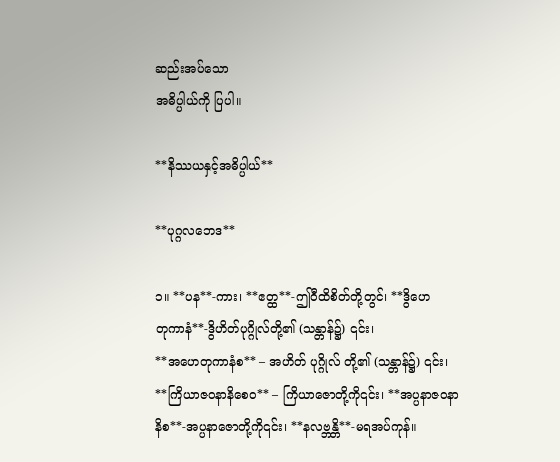ဆည်းအပ်သော
အဓိပ္ပါယ်ကို ပြပါ။

**နိဿယနှင့်အဓိပ္ပါယ်**

**ပုဂ္ဂလဘေဒ**

၁။ **ပန**-ကား၊ **ဧတ္ထ**-ဤဝီထိစိတ်တို့တွင်၊ **ဒွိဟေ
တုကာနံ**-ဒွိဟိတ်ပုဂ္ဂိုလ်တို့၏ (သန္တာန်၌) ၎င်း၊
**အဟေတုကာနံစ** – အဟိတ် ပုဂ္ဂိုလ် တို့၏ (သန္တာန်၌) ၎င်း၊
**ကြိယာဇဝနာနိစေဝ** – ကြိယာဇောတို့ကို၎င်း၊ **အပ္ပနာဇဝနာ
နိစ**-အပ္ပနာဇောတို့ကို၎င်း၊ **နလဗ္ဘန္တိ**-မရအပ်ကုန်။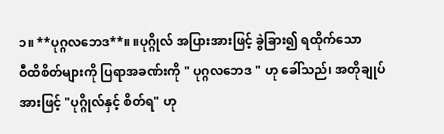၁။ **ပုဂ္ဂလဘေဒ**။ ။ပုဂ္ဂိုလ် အပြားအားဖြင့် ခွဲခြား၍ ရထိုက်သော
ဝီထိစိတ်များကို ပြရာအခဏ်းကို " ပုဂ္ဂလဘေဒ " ဟု ခေါ်သည်၊ အတိုချုပ်
အားဖြင့် "ပုဂ္ဂိုလ်နှင့် စိတ်ရ" ဟု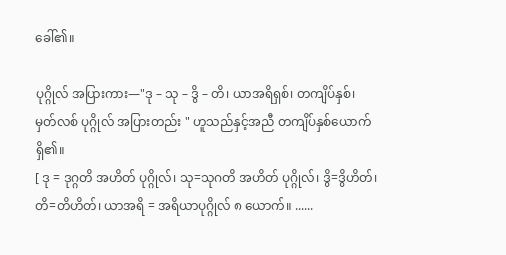ခေါ်၏။

ပုဂ္ဂိုလ် အပြားကား—"ဒု – သု – ဒွိ – တိ၊ ယာအရိရှစ်၊ တကျိပ်နှစ်၊
မှတ်လစ် ပုဂ္ဂိုလ် အပြားတည်း " ဟူသည်နှင့်အညီ တကျိပ်နှစ်ယောက်ရှိ၏။
[ ဒု = ဒုဂ္ဂတိ အဟိတ် ပုဂ္ဂိုလ်၊ သု=သုဂတိ အဟိတ် ပုဂ္ဂိုလ်၊ ဒွိ=ဒွိဟိတ်၊
တိ=တိဟိတ်၊ ယာအရိ = အရိယာပုဂ္ဂိုလ် ၈ ယောက်။ ......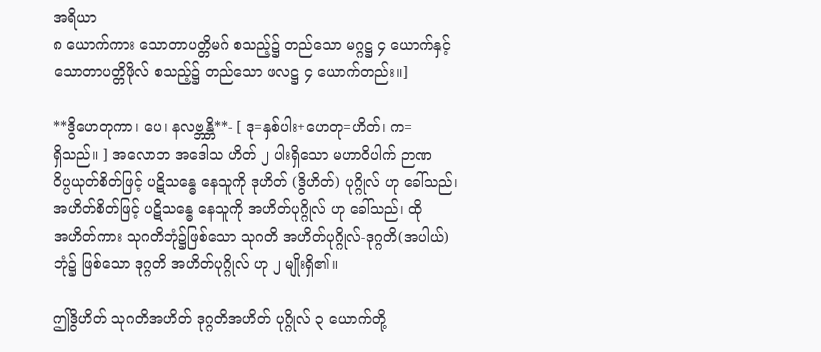အရိယာ
၈ ယောက်ကား သောတာပတ္တိမဂ် စသည့်၌ တည်သော မဂ္ဂဋ္ဌ ၄ ယောက်နှင့်
သောတာပတ္တိဖိုလ် စသည့်၌ တည်သော ဖလဋ္ဌ ၄ ယောက်တည်း။]

**ဒွိဟေတုကာ၊ ပေ၊ နလဗ္ဘန္တိ**- [ ဒု=နှစ်ပါး+ဟေတု=ဟိတ်၊ က=
ရှိသည်။ ] အလောဘ အဒေါသ ဟိတ် ၂ ပါးရှိသော မဟာဝိပါက် ဉာဏ
ဝိပ္ပယုတ်စိတ်ဖြင့် ပဋိသန္ဓေ နေသူကို ဒုဟိတ် (ဒွိဟိတ်) ပုဂ္ဂိုလ် ဟု ခေါ်သည်၊
အဟိတ်စိတ်ဖြင့် ပဋိသန္ဓေ နေသူကို အဟိတ်ပုဂ္ဂိုလ် ဟု ခေါ်သည်၊ ထို
အဟိတ်ကား သုဂတိဘုံ၌ဖြစ်သော သုဂတိ အဟိတ်ပုဂ္ဂိုလ်-ဒုဂ္ဂတိ(အပါယ်)
ဘုံ၌ ဖြစ်သော ဒုဂ္ဂတိ အဟိတ်ပုဂ္ဂိုလ် ဟု ၂ မျိုးရှိ၏။

ဤဒွိဟိတ် သုဂတိအဟိတ် ဒုဂ္ဂတိအဟိတ် ပုဂ္ဂိုလ် ၃ ယောက်တို့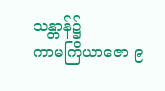သန္တာန်၌
ကာမကြိယာဇော ၉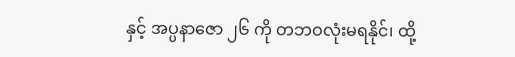နှင့် အပ္ပနာဇော ၂၆ ကို တဘဝလုံးမရနိုင်၊ ထို့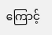ကြောင့်